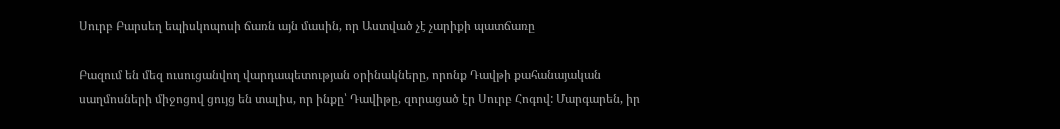Սուրբ Բարսեղ եպիսկոպոսի ճառն այն մասին, որ Աստված չէ չարիքի պատճառը

Բազում են մեզ ուսուցանվող վարդապետության օրինակները, որոնք Դավթի քահանայական սաղմոսների միջոցով ցույց են տալիս, որ ինքը՝ Դավիթը, զորացած էր Սուրբ Հոգով: Մարգարեն, իր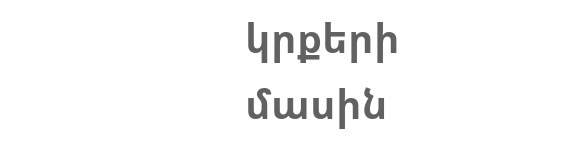կրքերի մասին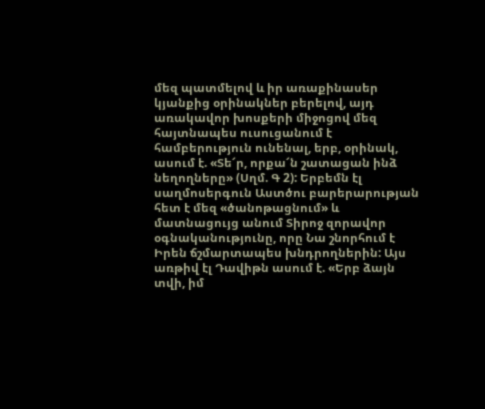մեզ պատմելով և իր առաքինասեր կյանքից օրինակներ բերելով, այդ առակավոր խոսքերի միջոցով մեզ հայտնապես ուսուցանում է համբերություն ունենալ, երբ, օրինակ, ասում է. «Տե՜ր, որքա՜ն շատացան ինձ նեղողները» (Սղմ. Գ 2): Երբեմն էլ սաղմոսերգուն Աստծու բարերարության հետ է մեզ «ծանոթացնում» և մատնացույց անում Տիրոջ զորավոր օգնականությունը, որը Նա շնորհում է Իրեն ճշմարտապես խնդրողներին: Այս առթիվ էլ Դավիթն ասում է. «Երբ ձայն տվի, իմ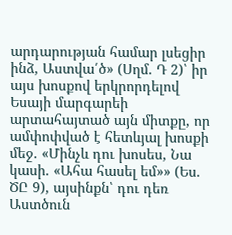արդարության համար լսեցիր ինձ, Աստվա՛ծ» (Սղմ. Դ 2)՝ իր այս խոսքով երկրորդելով Եսայի մարգարեի արտահայտած այն միտքը, որ ամփոփված է հետևյալ խոսքի մեջ. «Մինչև դու խոսես, Նա կասի. «Ահա հասել եմ»» (Ես. ԾԸ 9), այսինքն՝ դու դեռ Աստծուն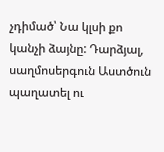չդիմած՝ Նա կլսի քո կանչի ձայնը: Դարձյալ, սաղմոսերգուն Աստծուն պաղատել ու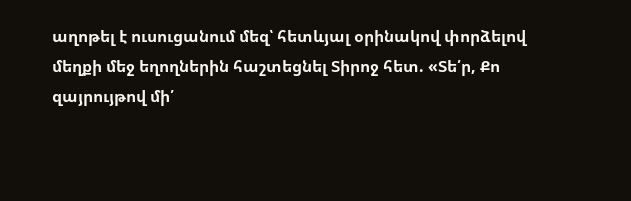աղոթել է ուսուցանում մեզ՝ հետևյալ օրինակով փորձելով մեղքի մեջ եղողներին հաշտեցնել Տիրոջ հետ. «Տե՛ր, Քո զայրույթով մի՛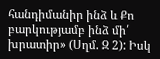հանդիմանիր ինձ և Քո բարկությամբ ինձ մի՛ խրատիր» (Սղմ. Զ 2): Իսկ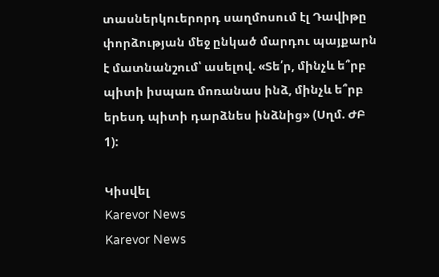տասներկուերորդ սաղմոսում էլ Դավիթը փորձության մեջ ընկած մարդու պայքարն է մատնանշում՝ ասելով. «Տե՛ր, մինչև ե՞րբ պիտի իսպառ մոռանաս ինձ, մինչև ե՞րբ երեսդ պիտի դարձնես ինձնից» (Սղմ. ԺԲ 1):

Կիսվել
Karevor News
Karevor News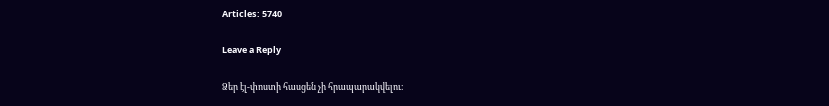Articles: 5740

Leave a Reply

Ձեր էլ-փոստի հասցեն չի հրապարակվելու։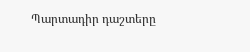Պարտադիր դաշտերը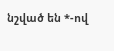նշված են *-ով